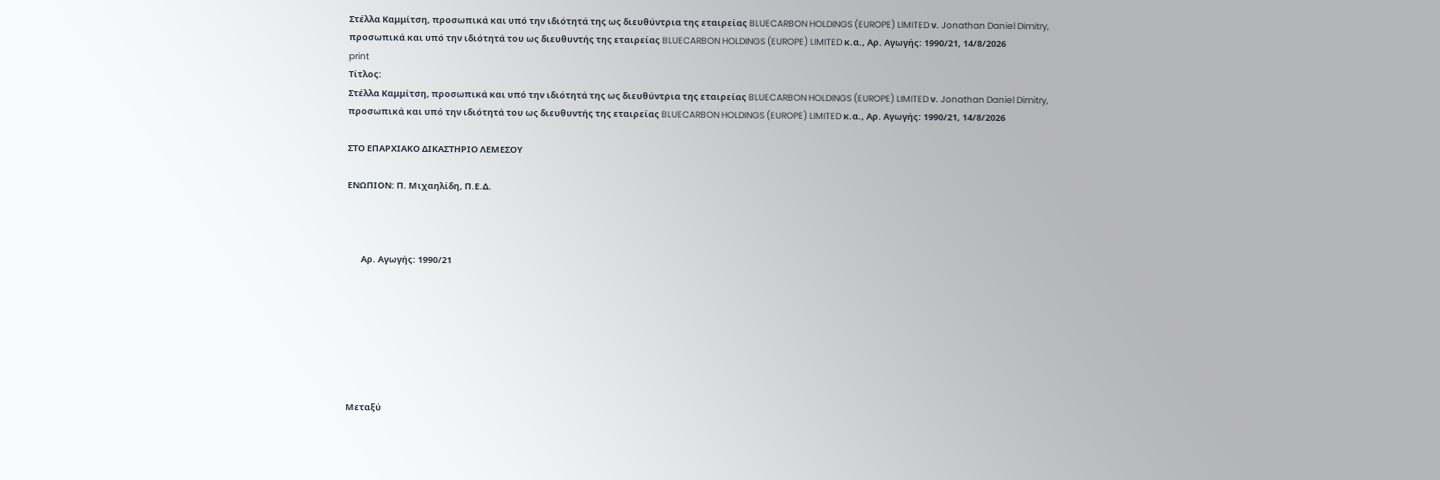Στέλλα Καμμίτση, προσωπικά και υπό την ιδιότητά της ως διευθύντρια της εταιρείας BLUECARBON HOLDINGS (EUROPE) LIMITED ν. Jonathan Daniel Dimitry, προσωπικά και υπό την ιδιότητά του ως διευθυντής της εταιρείας BLUECARBON HOLDINGS (EUROPE) LIMITED κ.α., Αρ. Αγωγής: 1990/21, 14/8/2026
print
Τίτλος:
Στέλλα Καμμίτση, προσωπικά και υπό την ιδιότητά της ως διευθύντρια της εταιρείας BLUECARBON HOLDINGS (EUROPE) LIMITED ν. Jonathan Daniel Dimitry, προσωπικά και υπό την ιδιότητά του ως διευθυντής της εταιρείας BLUECARBON HOLDINGS (EUROPE) LIMITED κ.α., Αρ. Αγωγής: 1990/21, 14/8/2026

ΣΤΟ ΕΠΑΡΧΙΑΚΟ ΔΙΚΑΣΤΗΡΙΟ ΛΕΜΕΣΟΥ

ΕΝΩΠΙΟΝ: Π. Μιχαηλίδη, Π.Ε.Δ.



       Αρ. Αγωγής: 1990/21







Μεταξύ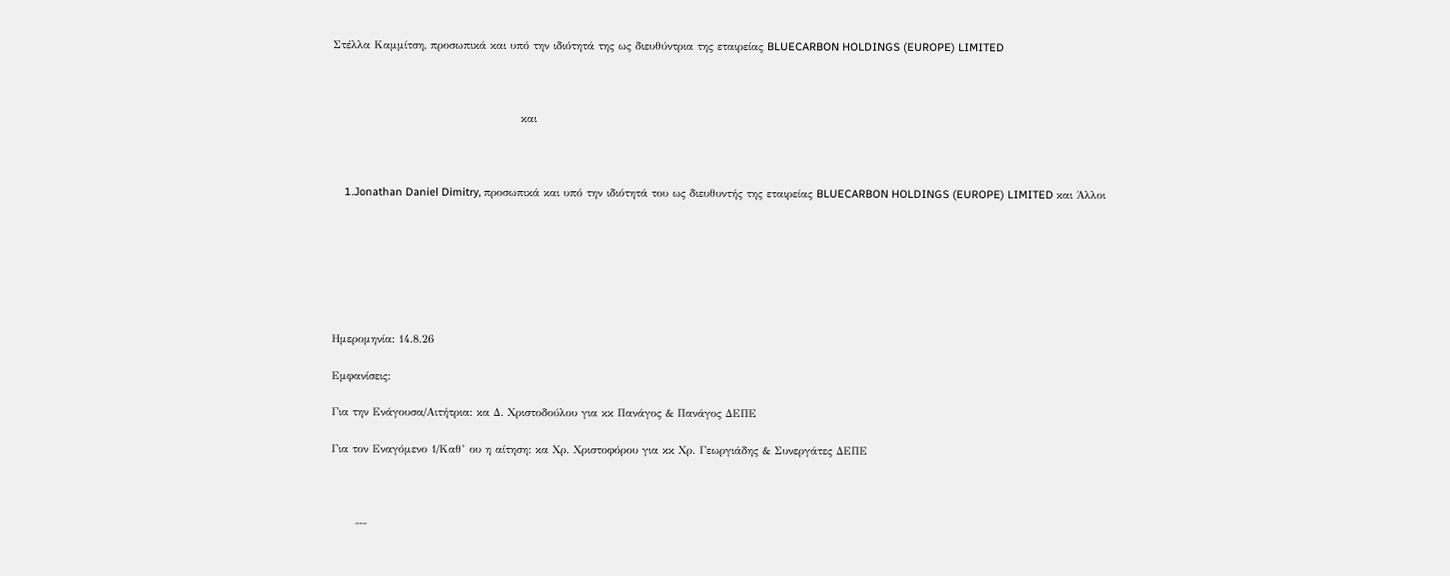Στέλλα Καμμίτση, προσωπικά και υπό την ιδιότητά της ως διευθύντρια της εταιρείας BLUECARBON HOLDINGS (EUROPE) LIMITED



                                               και



    1.Jonathan Daniel Dimitry, προσωπικά και υπό την ιδιότητά του ως διευθυντής της εταιρείας BLUECARBON HOLDINGS (EUROPE) LIMITED και Άλλοι







Ημερομηνία: 14.8.26

Εμφανίσεις:

Για την Ενάγουσα/Αιτήτρια: κα Δ. Χριστοδούλου για κκ Πανάγος & Πανάγος ΔΕΠΕ

Για τον Εναγόμενο 1/Καθ’ ου η αίτηση: κα Χρ. Χριστοφόρου για κκ Χρ. Γεωργιάδης & Συνεργάτες ΔΕΠΕ



      ---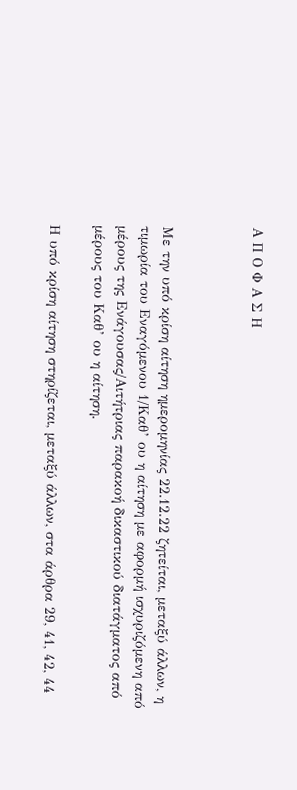Α Π Ο Φ Α Σ Η



Με την υπό κρίση αίτηση ημερομηνίας 22.12.22 ζητείται, μεταξύ άλλων, η τιμωρία του Εναγόμενου 1/Καθ’ ου η αίτηση με αφορμή ισχυριζόμενη από μέρους της Ενάγουσας/Αιτήτριας παρακοή δικαστικού διατάγματος από μέρους του Καθ’ ου η αίτηση.

Η υπό κρίση αίτηση στηρίζεται, μεταξύ άλλων, στα άρθρα 29, 41, 42, 44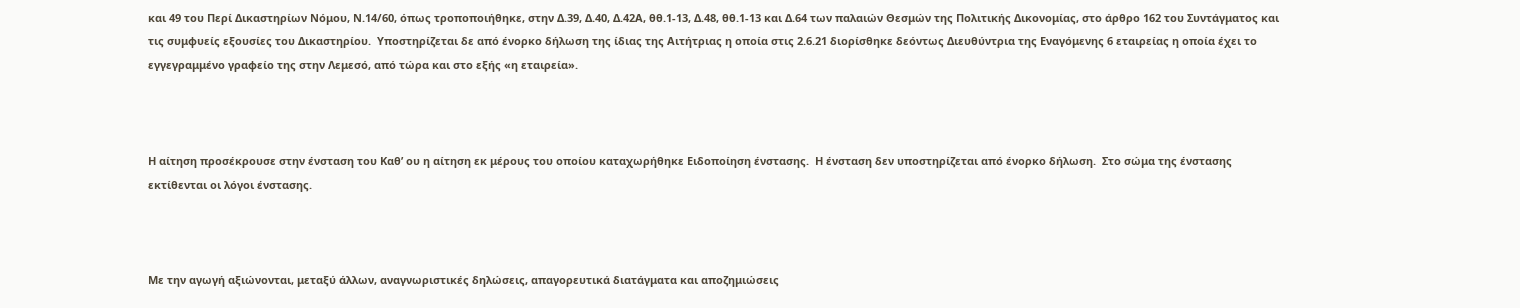και 49 του Περί Δικαστηρίων Νόμου, Ν.14/60, όπως τροποποιήθηκε, στην Δ.39, Δ.40, Δ.42Α, θθ.1-13, Δ.48, θθ.1-13 και Δ.64 των παλαιών Θεσμών της Πολιτικής Δικονομίας, στο άρθρο 162 του Συντάγματος και τις συμφυείς εξουσίες του Δικαστηρίου.  Υποστηρίζεται δε από ένορκο δήλωση της ίδιας της Αιτήτριας η οποία στις 2.6.21 διορίσθηκε δεόντως Διευθύντρια της Εναγόμενης 6 εταιρείας η οποία έχει το εγγεγραμμένο γραφείο της στην Λεμεσό, από τώρα και στο εξής «η εταιρεία».



Η αίτηση προσέκρουσε στην ένσταση του Καθ’ ου η αίτηση εκ μέρους του οποίου καταχωρήθηκε Ειδοποίηση ένστασης.  Η ένσταση δεν υποστηρίζεται από ένορκο δήλωση.  Στο σώμα της ένστασης εκτίθενται οι λόγοι ένστασης.



Με την αγωγή αξιώνονται, μεταξύ άλλων, αναγνωριστικές δηλώσεις, απαγορευτικά διατάγματα και αποζημιώσεις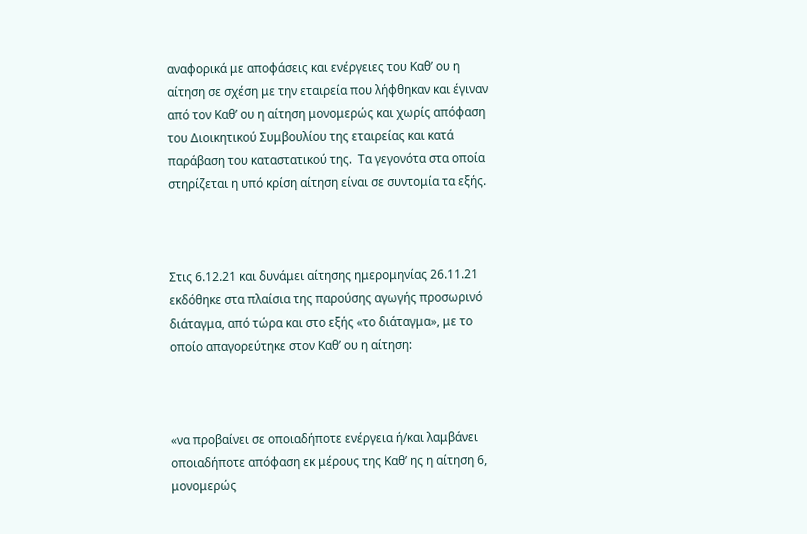αναφορικά με αποφάσεις και ενέργειες του Καθ’ ου η αίτηση σε σχέση με την εταιρεία που λήφθηκαν και έγιναν από τον Καθ’ ου η αίτηση μονομερώς και χωρίς απόφαση του Διοικητικού Συμβουλίου της εταιρείας και κατά παράβαση του καταστατικού της.  Τα γεγονότα στα οποία στηρίζεται η υπό κρίση αίτηση είναι σε συντομία τα εξής.



Στις 6.12.21 και δυνάμει αίτησης ημερομηνίας 26.11.21 εκδόθηκε στα πλαίσια της παρούσης αγωγής προσωρινό διάταγμα, από τώρα και στο εξής «το διάταγμα», με το οποίο απαγορεύτηκε στον Καθ’ ου η αίτηση:



«να προβαίνει σε οποιαδήποτε ενέργεια ή/και λαμβάνει οποιαδήποτε απόφαση εκ μέρους της Καθ’ ης η αίτηση 6, μονομερώς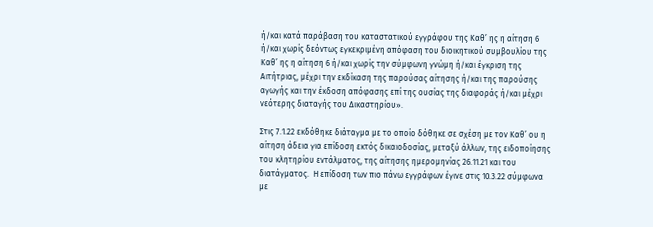ή/και κατά παράβαση του καταστατικού εγγράφου της Καθ’ ης η αίτηση 6 ή/και χωρίς δεόντως εγκεκριμένη απόφαση του διοικητικού συμβουλίου της Καθ’ ης η αίτηση 6 ή/και χωρίς την σύμφωνη γνώμη ή/και έγκριση της Αιτήτριας, μέχρι την εκδίκαση της παρούσας αίτησης ή/και της παρούσης αγωγής και την έκδοση απόφασης επί της ουσίας της διαφοράς ή/και μέχρι νεότερης διαταγής του Δικαστηρίου».

Στις 7.1.22 εκδόθηκε διάταγμα με το οποίο δόθηκε σε σχέση με τον Καθ’ ου η αίτηση άδεια για επίδοση εκτός δικαιοδοσίας, μεταξύ άλλων, της ειδοποίησης του κλητηρίου εντάλματος, της αίτησης ημερομηνίας 26.11.21 και του διατάγματος.  Η επίδοση των πιο πάνω εγγράφων έγινε στις 10.3.22 σύμφωνα με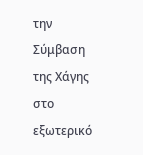την Σύμβαση της Χάγης στο εξωτερικό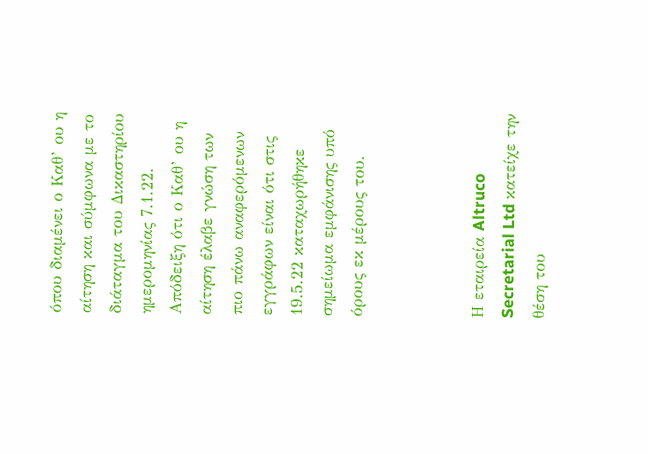όπου διαμένει ο Καθ’ ου η αίτηση και σύμφωνα με το διάταγμα του Δικαστηρίου ημερομηνίας 7.1.22.  Απόδειξη ότι ο Καθ’ ου η αίτηση έλαβε γνώση των πιο πάνω αναφερόμενων εγγράφων είναι ότι στις 19.5.22 καταχωρήθηκε σημείωμα εμφάνισης υπό όρους εκ μέρους του.



Η εταιρεία Altruco Secretarial Ltd κατείχε την θέση του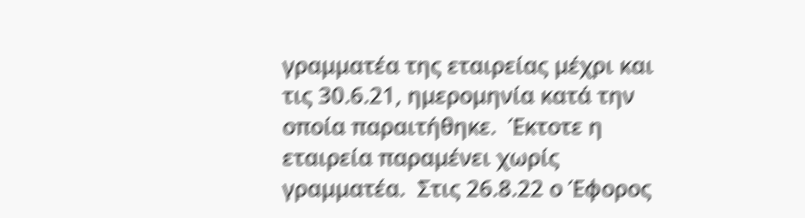γραμματέα της εταιρείας μέχρι και τις 30.6.21, ημερομηνία κατά την οποία παραιτήθηκε.  Έκτοτε η εταιρεία παραμένει χωρίς γραμματέα.  Στις 26.8.22 ο Έφορος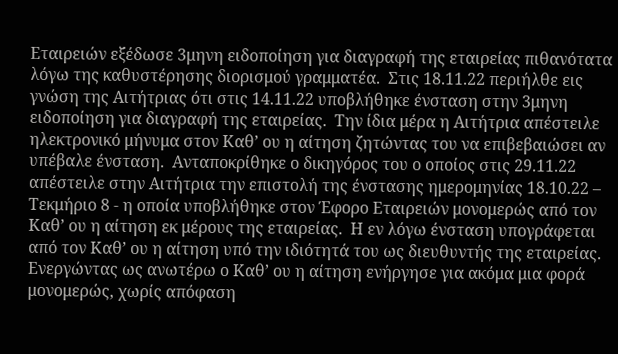Εταιρειών εξέδωσε 3μηνη ειδοποίηση για διαγραφή της εταιρείας πιθανότατα λόγω της καθυστέρησης διορισμού γραμματέα.  Στις 18.11.22 περιήλθε εις γνώση της Αιτήτριας ότι στις 14.11.22 υποβλήθηκε ένσταση στην 3μηνη ειδοποίηση για διαγραφή της εταιρείας.  Την ίδια μέρα η Αιτήτρια απέστειλε ηλεκτρονικό μήνυμα στον Καθ’ ου η αίτηση ζητώντας του να επιβεβαιώσει αν υπέβαλε ένσταση.  Ανταποκρίθηκε ο δικηγόρος του ο οποίος στις 29.11.22 απέστειλε στην Αιτήτρια την επιστολή της ένστασης ημερομηνίας 18.10.22 – Τεκμήριο 8 - η οποία υποβλήθηκε στον Έφορο Εταιρειών μονομερώς από τον Καθ’ ου η αίτηση εκ μέρους της εταιρείας.  Η εν λόγω ένσταση υπογράφεται από τον Καθ’ ου η αίτηση υπό την ιδιότητά του ως διευθυντής της εταιρείας.  Ενεργώντας ως ανωτέρω ο Καθ’ ου η αίτηση ενήργησε για ακόμα μια φορά μονομερώς, χωρίς απόφαση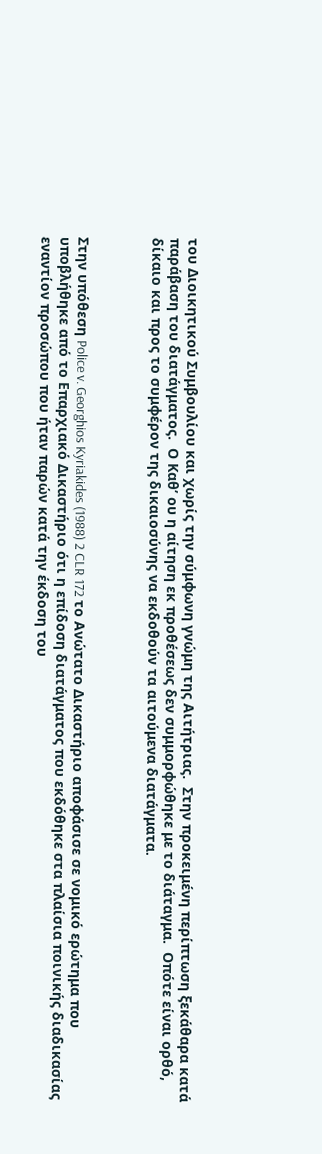του Διοικητικού Συμβουλίου και χωρίς την σύμφωνη γνώμη της Αιτήτριας.  Στην προκειμένη περίπτωση ξεκάθαρα κατά παράβαση του διατάγματος.  Ο Καθ’ ου η αίτηση εκ προθέσεως δεν συμμορφώθηκε με το διάταγμα.  Οπότε είναι ορθό, δίκαιο και προς το συμφέρον της δικαιοσύνης να εκδοθούν τα αιτούμενα διατάγματα.



Στην υπόθεση Police v. Georghios Kyriakides (1988) 2 CLR 172 το Ανώτατο Δικαστήριο αποφάσισε σε νομικό ερώτημα που υποβλήθηκε από το Επαρχιακό Δικαστήριο ότι η επίδοση διατάγματος που εκδόθηκε στα πλαίσια ποινικής διαδικασίας εναντίον προσώπου που ήταν παρών κατά την έκδοση του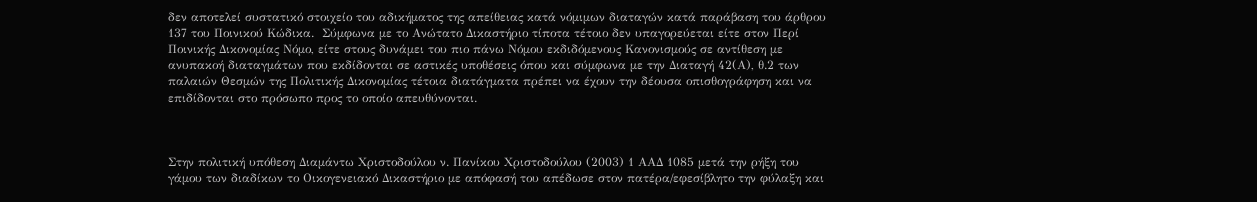δεν αποτελεί συστατικό στοιχείο του αδικήματος της απείθειας κατά νόμιμων διαταγών κατά παράβαση του άρθρου 137 του Ποινικού Κώδικα.  Σύμφωνα με το Ανώτατο Δικαστήριο τίποτα τέτοιο δεν υπαγορεύεται είτε στον Περί Ποινικής Δικονομίας Νόμο, είτε στους δυνάμει του πιο πάνω Νόμου εκδιδόμενους Κανονισμούς σε αντίθεση με ανυπακοή διαταγμάτων που εκδίδονται σε αστικές υποθέσεις όπου και σύμφωνα με την Διαταγή 42(Α), θ.2 των παλαιών Θεσμών της Πολιτικής Δικονομίας τέτοια διατάγματα πρέπει να έχουν την δέουσα οπισθογράφηση και να επιδίδονται στο πρόσωπο προς το οποίο απευθύνονται.



Στην πολιτική υπόθεση Διαμάντω Χριστοδούλου ν. Πανίκου Χριστοδούλου (2003) 1 ΑΑΔ 1085 μετά την ρήξη του γάμου των διαδίκων το Οικογενειακό Δικαστήριο με απόφασή του απέδωσε στον πατέρα/εφεσίβλητο την φύλαξη και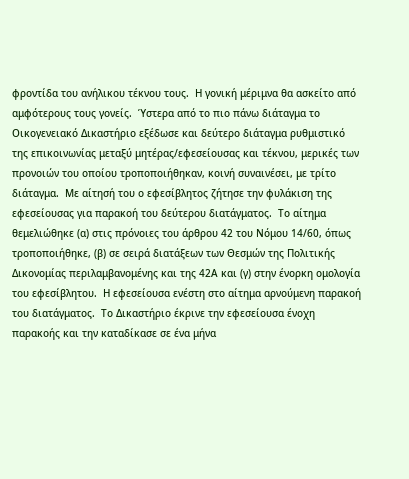φροντίδα του ανήλικου τέκνου τους.  Η γονική μέριμνα θα ασκείτο από αμφότερους τους γονείς.  Ύστερα από το πιο πάνω διάταγμα το Οικογενειακό Δικαστήριο εξέδωσε και δεύτερο διάταγμα ρυθμιστικό της επικοινωνίας μεταξύ μητέρας/εφεσείουσας και τέκνου, μερικές των προνοιών του οποίου τροποποιήθηκαν, κοινή συναινέσει, με τρίτο διάταγμα.  Με αίτησή του ο εφεσίβλητος ζήτησε την φυλάκιση της εφεσείουσας για παρακοή του δεύτερου διατάγματος.  Το αίτημα θεμελιώθηκε (α) στις πρόνοιες του άρθρου 42 του Νόμου 14/60, όπως τροποποιήθηκε, (β) σε σειρά διατάξεων των Θεσμών της Πολιτικής Δικονομίας περιλαμβανομένης και της 42Α και (γ) στην ένορκη ομολογία του εφεσίβλητου.  Η εφεσείουσα ενέστη στο αίτημα αρνούμενη παρακοή του διατάγματος.  Το Δικαστήριο έκρινε την εφεσείουσα ένοχη παρακοής και την καταδίκασε σε ένα μήνα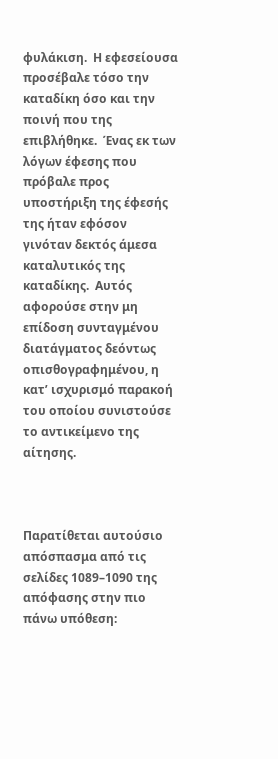φυλάκιση.  Η εφεσείουσα προσέβαλε τόσο την καταδίκη όσο και την ποινή που της επιβλήθηκε.  Ένας εκ των λόγων έφεσης που πρόβαλε προς υποστήριξη της έφεσής της ήταν εφόσον γινόταν δεκτός άμεσα καταλυτικός της καταδίκης.  Αυτός αφορούσε στην μη επίδοση συνταγμένου διατάγματος δεόντως οπισθογραφημένου, η κατ’ ισχυρισμό παρακοή του οποίου συνιστούσε το αντικείμενο της αίτησης.



Παρατίθεται αυτούσιο απόσπασμα από τις σελίδες 1089–1090 της απόφασης στην πιο πάνω υπόθεση: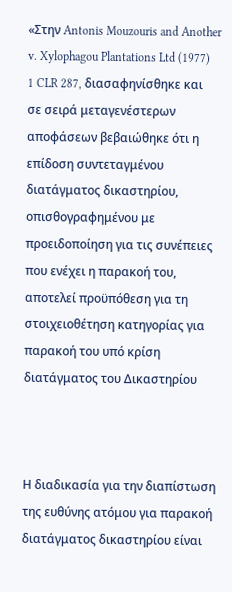«Στην Antonis Mouzouris and Another v. Xylophagou Plantations Ltd (1977) 1 CLR 287, διασαφηνίσθηκε και σε σειρά μεταγενέστερων αποφάσεων βεβαιώθηκε ότι η επίδοση συντεταγμένου διατάγματος δικαστηρίου, οπισθογραφημένου με προειδοποίηση για τις συνέπειες που ενέχει η παρακοή του, αποτελεί προϋπόθεση για τη στοιχειοθέτηση κατηγορίας για παρακοή του υπό κρίση διατάγματος του Δικαστηρίου



Η διαδικασία για την διαπίστωση της ευθύνης ατόμου για παρακοή διατάγματος δικαστηρίου είναι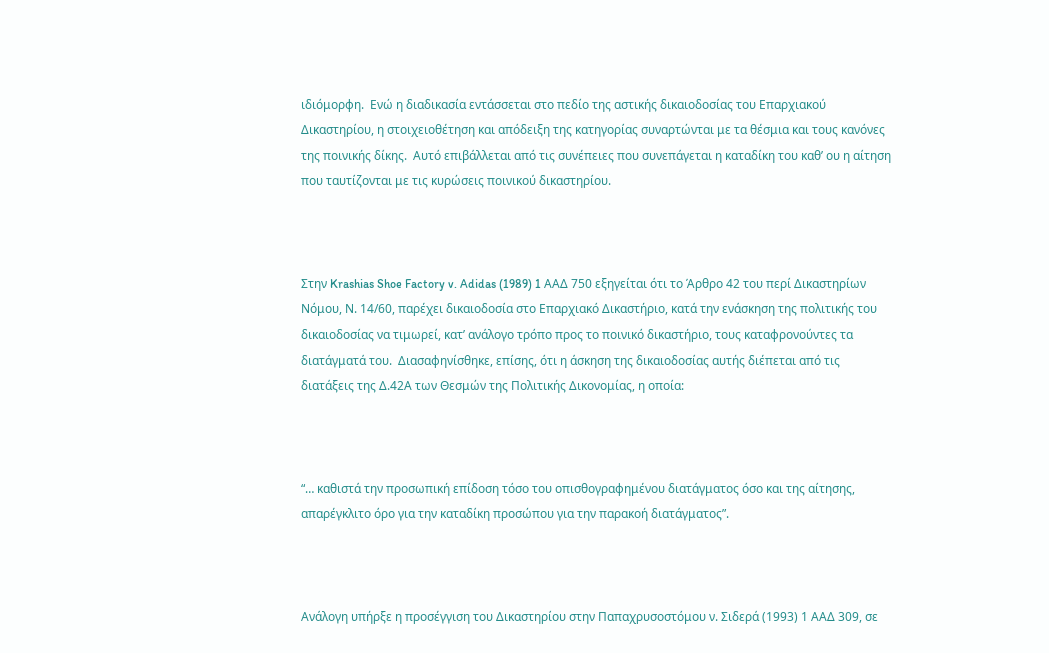ιδιόμορφη.  Ενώ η διαδικασία εντάσσεται στο πεδίο της αστικής δικαιοδοσίας του Επαρχιακού Δικαστηρίου, η στοιχειοθέτηση και απόδειξη της κατηγορίας συναρτώνται με τα θέσμια και τους κανόνες της ποινικής δίκης.  Αυτό επιβάλλεται από τις συνέπειες που συνεπάγεται η καταδίκη του καθ’ ου η αίτηση που ταυτίζονται με τις κυρώσεις ποινικού δικαστηρίου.



Στην Krashias Shoe Factory v. Adidas (1989) 1 ΑΑΔ 750 εξηγείται ότι το Άρθρο 42 του περί Δικαστηρίων Νόμου, Ν. 14/60, παρέχει δικαιοδοσία στο Επαρχιακό Δικαστήριο, κατά την ενάσκηση της πολιτικής του δικαιοδοσίας να τιμωρεί, κατ’ ανάλογο τρόπο προς το ποινικό δικαστήριο, τους καταφρονούντες τα διατάγματά του.  Διασαφηνίσθηκε, επίσης, ότι η άσκηση της δικαιοδοσίας αυτής διέπεται από τις διατάξεις της Δ.42Α των Θεσμών της Πολιτικής Δικονομίας, η οποία:



“… καθιστά την προσωπική επίδοση τόσο του οπισθογραφημένου διατάγματος όσο και της αίτησης, απαρέγκλιτο όρο για την καταδίκη προσώπου για την παρακοή διατάγματος”.



Ανάλογη υπήρξε η προσέγγιση του Δικαστηρίου στην Παπαχρυσοστόμου ν. Σιδερά (1993) 1 ΑΑΔ 309, σε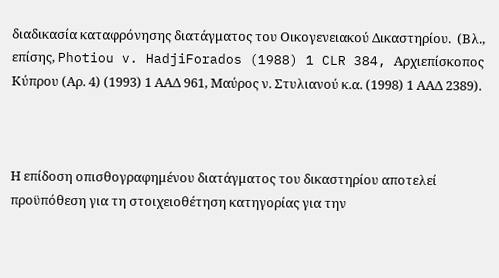διαδικασία καταφρόνησης διατάγματος του Οικογενειακού Δικαστηρίου.  (Βλ., επίσης, Photiou v. HadjiForados (1988) 1 CLR 384, Αρχιεπίσκοπος Κύπρου (Αρ. 4) (1993) 1 ΑΑΔ 961, Μαύρος ν. Στυλιανού κ.α. (1998) 1 ΑΑΔ 2389).



Η επίδοση οπισθογραφημένου διατάγματος του δικαστηρίου αποτελεί προϋπόθεση για τη στοιχειοθέτηση κατηγορίας για την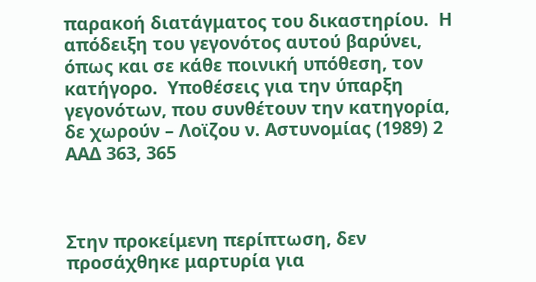παρακοή διατάγματος του δικαστηρίου.  Η απόδειξη του γεγονότος αυτού βαρύνει, όπως και σε κάθε ποινική υπόθεση, τον κατήγορο.  Υποθέσεις για την ύπαρξη γεγονότων, που συνθέτουν την κατηγορία, δε χωρούν – Λοϊζου ν. Αστυνομίας (1989) 2 ΑΑΔ 363, 365



Στην προκείμενη περίπτωση, δεν προσάχθηκε μαρτυρία για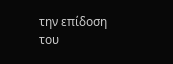την επίδοση του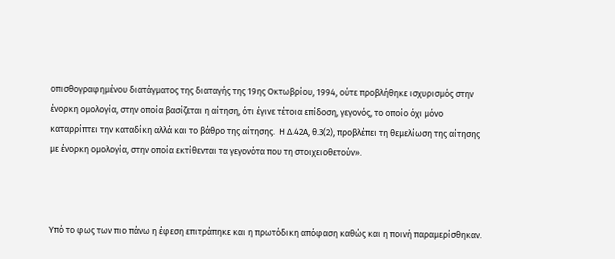οπισθογραφημένου διατάγματος της διαταγής της 19ης Οκτωβρίου, 1994, ούτε προβλήθηκε ισχυρισμός στην ένορκη ομολογία, στην οποία βασίζεται η αίτηση, ότι έγινε τέτοια επίδοση, γεγονός, το οποίο όχι μόνο καταρρίπτει την καταδίκη αλλά και το βάθρο της αίτησης.  Η Δ.42Α, θ.3(2), προβλέπει τη θεμελίωση της αίτησης με ένορκη ομολογία, στην οποία εκτίθενται τα γεγονότα που τη στοιχειοθετούν».



Υπό το φως των πιο πάνω η έφεση επιτράπηκε και η πρωτόδικη απόφαση καθώς και η ποινή παραμερίσθηκαν.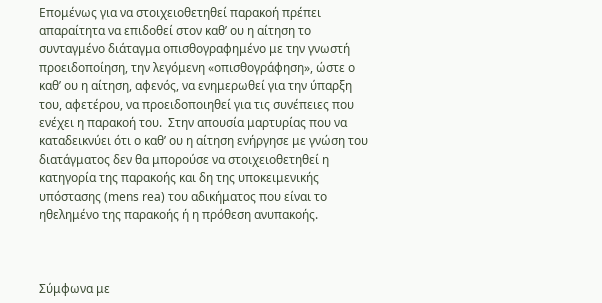Επομένως για να στοιχειοθετηθεί παρακοή πρέπει απαραίτητα να επιδοθεί στον καθ’ ου η αίτηση το συνταγμένο διάταγμα οπισθογραφημένο με την γνωστή προειδοποίηση, την λεγόμενη «οπισθογράφηση», ώστε ο καθ’ ου η αίτηση, αφενός, να ενημερωθεί για την ύπαρξη του, αφετέρου, να προειδοποιηθεί για τις συνέπειες που ενέχει η παρακοή του.  Στην απουσία μαρτυρίας που να καταδεικνύει ότι ο καθ’ ου η αίτηση ενήργησε με γνώση του διατάγματος δεν θα μπορούσε να στοιχειοθετηθεί η κατηγορία της παρακοής και δη της υποκειμενικής υπόστασης (mens rea) του αδικήματος που είναι το ηθελημένο της παρακοής ή η πρόθεση ανυπακοής.



Σύμφωνα με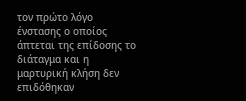τον πρώτο λόγο ένστασης ο οποίος άπτεται της επίδοσης το διάταγμα και η μαρτυρική κλήση δεν επιδόθηκαν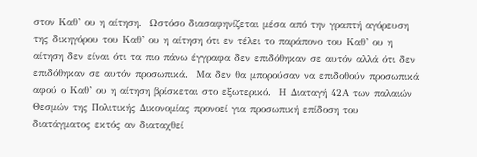στον Καθ’ ου η αίτηση.  Ωστόσο διασαφηνίζεται μέσα από την γραπτή αγόρευση της δικηγόρου του Καθ’ ου η αίτηση ότι εν τέλει το παράπονο του Καθ’ ου η αίτηση δεν είναι ότι τα πιο πάνω έγγραφα δεν επιδόθηκαν σε αυτόν αλλά ότι δεν επιδόθηκαν σε αυτόν προσωπικά.  Μα δεν θα μπορούσαν να επιδοθούν προσωπικά αφού ο Καθ’ ου η αίτηση βρίσκεται στο εξωτερικό.  Η Διαταγή 42Α των παλαιών Θεσμών της Πολιτικής Δικονομίας προνοεί για προσωπική επίδοση του διατάγματος εκτός αν διαταχθεί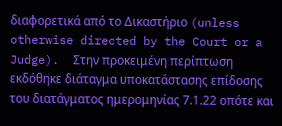διαφορετικά από το Δικαστήριο (unless otherwise directed by the Court or a Judge).  Στην προκειμένη περίπτωση εκδόθηκε διάταγμα υποκατάστασης επίδοσης του διατάγματος ημερομηνίας 7.1.22 οπότε και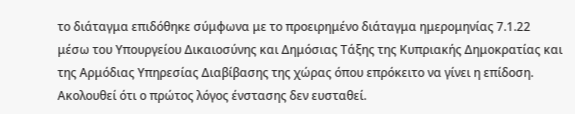το διάταγμα επιδόθηκε σύμφωνα με το προειρημένο διάταγμα ημερομηνίας 7.1.22 μέσω του Υπουργείου Δικαιοσύνης και Δημόσιας Τάξης της Κυπριακής Δημοκρατίας και της Αρμόδιας Υπηρεσίας Διαβίβασης της χώρας όπου επρόκειτο να γίνει η επίδοση.  Ακολουθεί ότι ο πρώτος λόγος ένστασης δεν ευσταθεί.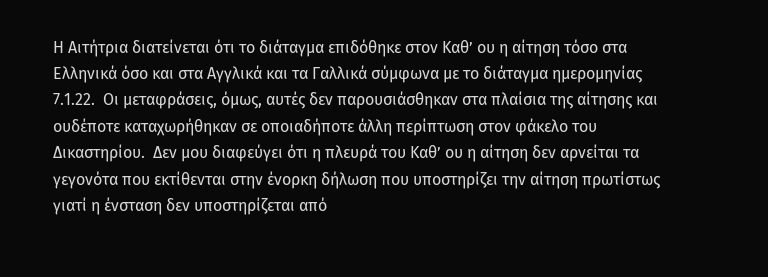Η Αιτήτρια διατείνεται ότι το διάταγμα επιδόθηκε στον Καθ’ ου η αίτηση τόσο στα Ελληνικά όσο και στα Αγγλικά και τα Γαλλικά σύμφωνα με το διάταγμα ημερομηνίας 7.1.22.  Οι μεταφράσεις, όμως, αυτές δεν παρουσιάσθηκαν στα πλαίσια της αίτησης και ουδέποτε καταχωρήθηκαν σε οποιαδήποτε άλλη περίπτωση στον φάκελο του Δικαστηρίου.  Δεν μου διαφεύγει ότι η πλευρά του Καθ’ ου η αίτηση δεν αρνείται τα γεγονότα που εκτίθενται στην ένορκη δήλωση που υποστηρίζει την αίτηση πρωτίστως γιατί η ένσταση δεν υποστηρίζεται από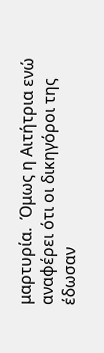μαρτυρία.  Όμως η Αιτήτρια ενώ αναφέρει ότι οι δικηγόροι της έδωσαν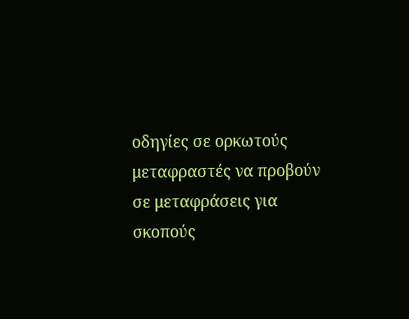οδηγίες σε ορκωτούς μεταφραστές να προβούν σε μεταφράσεις για σκοπούς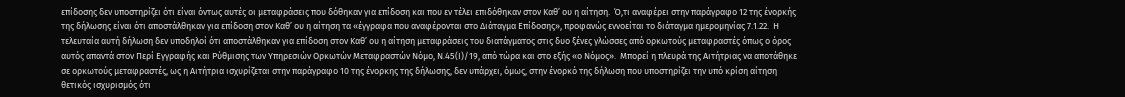επίδοσης δεν υποστηρίζει ότι είναι όντως αυτές οι μεταφράσεις που δόθηκαν για επίδοση και που εν τέλει επιδόθηκαν στον Καθ’ ου η αίτηση.  Ό,τι αναφέρει στην παράγραφο 12 της ένορκής της δήλωσης είναι ότι αποστάλθηκαν για επίδοση στον Καθ’ ου η αίτηση τα «έγγραφα που αναφέρονται στο Διάταγμα Επίδοσης», προφανώς εννοείται το διάταγμα ημερομηνίας 7.1.22.  Η τελευταία αυτή δήλωση δεν υποδηλοί ότι αποστάλθηκαν για επίδοση στον Καθ’ ου η αίτηση μεταφράσεις του διατάγματος στις δυο ξένες γλώσσες από ορκωτούς μεταφραστές όπως ο όρος αυτός απαντά στον Περί Εγγραφής και Ρύθμισης των Υπηρεσιών Ορκωτών Μεταφραστών Νόμο, Ν.45(Ι)/19, από τώρα και στο εξής «ο Νόμος».  Μπορεί η πλευρά της Αιτήτριας να αποτάθηκε σε ορκωτούς μεταφραστές, ως η Αιτήτρια ισχυρίζεται στην παράγραφο 10 της ένορκης της δήλωσης, δεν υπάρχει, όμως, στην ένορκό της δήλωση που υποστηρίζει την υπό κρίση αίτηση θετικός ισχυρισμός ότι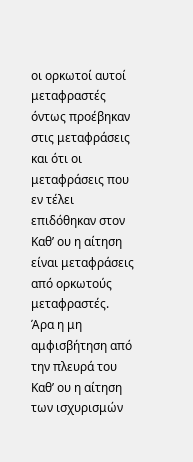οι ορκωτοί αυτοί μεταφραστές όντως προέβηκαν στις μεταφράσεις και ότι οι μεταφράσεις που εν τέλει επιδόθηκαν στον Καθ’ ου η αίτηση είναι μεταφράσεις από ορκωτούς μεταφραστές.  Άρα η μη αμφισβήτηση από την πλευρά του Καθ’ ου η αίτηση των ισχυρισμών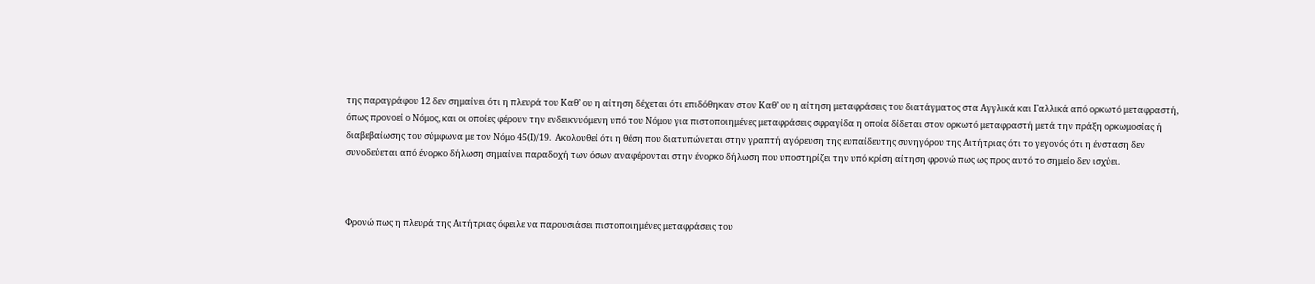της παραγράφου 12 δεν σημαίνει ότι η πλευρά του Καθ’ ου η αίτηση δέχεται ότι επιδόθηκαν στον Καθ’ ου η αίτηση μεταφράσεις του διατάγματος στα Αγγλικά και Γαλλικά από ορκωτό μεταφραστή, όπως προνοεί ο Νόμος, και οι οποίες φέρουν την ενδεικνυόμενη υπό του Νόμου για πιστοποιημένες μεταφράσεις σφραγίδα η οποία δίδεται στον ορκωτό μεταφραστή μετά την πράξη ορκωμοσίας ή διαβεβαίωσης του σύμφωνα με τον Νόμο 45(Ι)/19.  Ακολουθεί ότι η θέση που διατυπώνεται στην γραπτή αγόρευση της ευπαίδευτης συνηγόρου της Αιτήτριας ότι το γεγονός ότι η ένσταση δεν συνοδεύεται από ένορκο δήλωση σημαίνει παραδοχή των όσων αναφέρονται στην ένορκο δήλωση που υποστηρίζει την υπό κρίση αίτηση φρονώ πως ως προς αυτό το σημείο δεν ισχύει.



Φρονώ πως η πλευρά της Αιτήτριας όφειλε να παρουσιάσει πιστοποιημένες μεταφράσεις του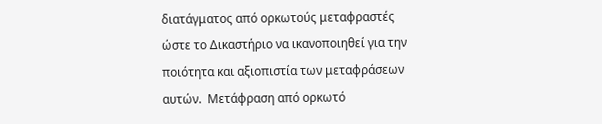διατάγματος από ορκωτούς μεταφραστές ώστε το Δικαστήριο να ικανοποιηθεί για την ποιότητα και αξιοπιστία των μεταφράσεων αυτών.  Μετάφραση από ορκωτό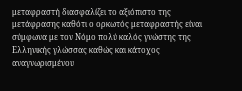μεταφραστή διασφαλίζει το αξιόπιστο της μετάφρασης καθότι ο ορκωτός μεταφραστής είναι σύμφωνα με τον Νόμο πολύ καλός γνώστης της Ελληνικής γλώσσας καθώς και κάτοχος αναγνωρισμένου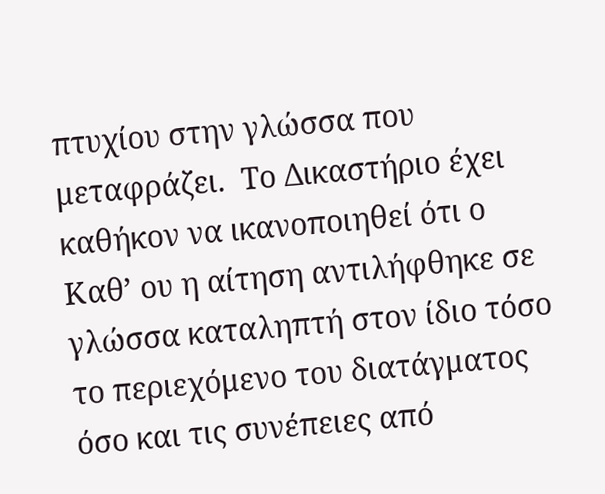πτυχίου στην γλώσσα που μεταφράζει.  Το Δικαστήριο έχει καθήκον να ικανοποιηθεί ότι ο Καθ’ ου η αίτηση αντιλήφθηκε σε γλώσσα καταληπτή στον ίδιο τόσο το περιεχόμενο του διατάγματος όσο και τις συνέπειες από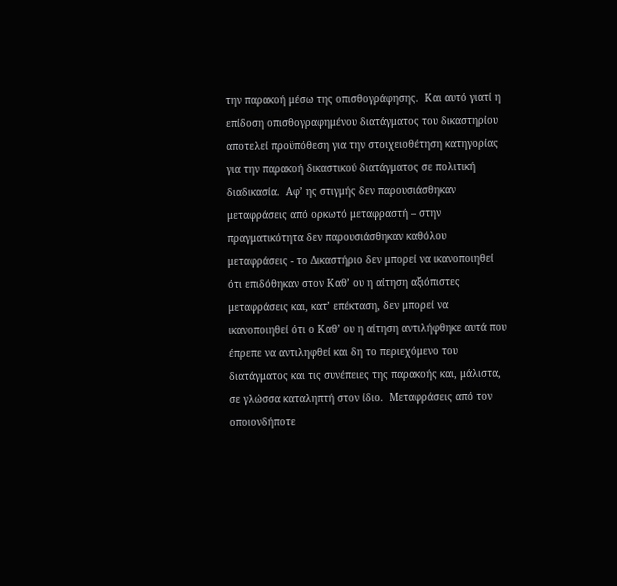την παρακοή μέσω της οπισθογράφησης.  Και αυτό γιατί η επίδοση οπισθογραφημένου διατάγματος του δικαστηρίου αποτελεί προϋπόθεση για την στοιχειοθέτηση κατηγορίας για την παρακοή δικαστικού διατάγματος σε πολιτική διαδικασία.  Αφ’ ης στιγμής δεν παρουσιάσθηκαν μεταφράσεις από ορκωτό μεταφραστή – στην πραγματικότητα δεν παρουσιάσθηκαν καθόλου μεταφράσεις - το Δικαστήριο δεν μπορεί να ικανοποιηθεί ότι επιδόθηκαν στον Καθ’ ου η αίτηση αξιόπιστες μεταφράσεις και, κατ’ επέκταση, δεν μπορεί να ικανοποιηθεί ότι ο Καθ’ ου η αίτηση αντιλήφθηκε αυτά που έπρεπε να αντιληφθεί και δη το περιεχόμενο του διατάγματος και τις συνέπειες της παρακοής και, μάλιστα, σε γλώσσα καταληπτή στον ίδιο.  Μεταφράσεις από τον οποιονδήποτε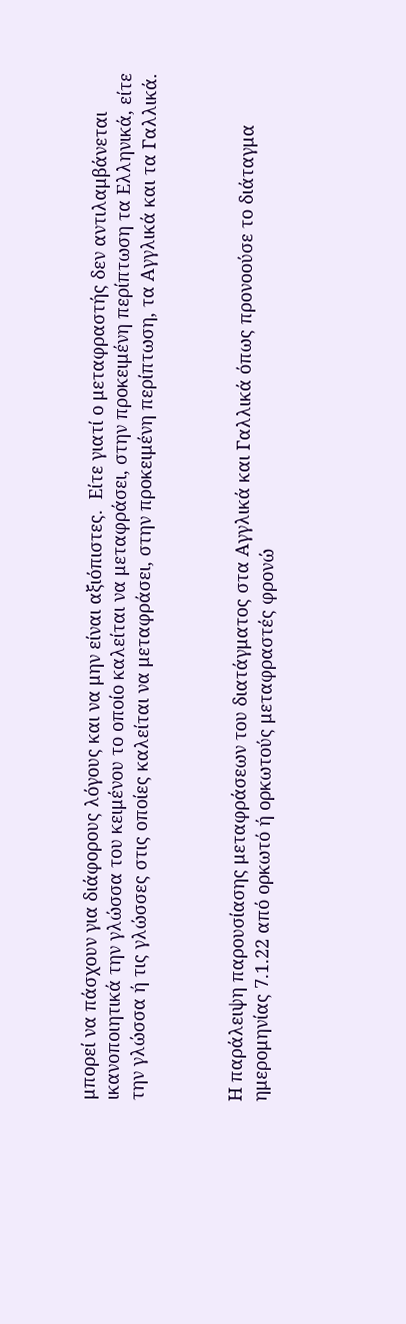μπορεί να πάσχουν για διάφορους λόγους και να μην είναι αξιόπιστες.  Είτε γιατί ο μεταφραστής δεν αντιλαμβάνεται ικανοποιητικά την γλώσσα του κειμένου το οποίο καλείται να μεταφράσει, στην προκειμένη περίπτωση τα Ελληνικά, είτε την γλώσσα ή τις γλώσσες στις οποίες καλείται να μεταφράσει, στην προκειμένη περίπτωση, τα Αγγλικά και τα Γαλλικά.



Η παράλειψη παρουσίασης μεταφράσεων του διατάγματος στα Αγγλικά και Γαλλικά όπως προνοούσε το διάταγμα ημερομηνίας 7.1.22 από ορκωτό ή ορκωτούς μεταφραστές φρονώ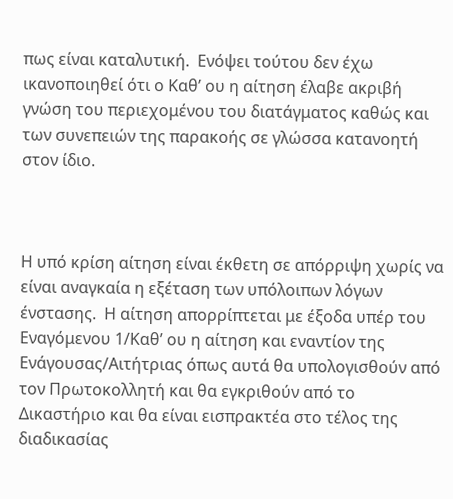πως είναι καταλυτική.  Ενόψει τούτου δεν έχω ικανοποιηθεί ότι ο Καθ’ ου η αίτηση έλαβε ακριβή γνώση του περιεχομένου του διατάγματος καθώς και των συνεπειών της παρακοής σε γλώσσα κατανοητή στον ίδιο.



Η υπό κρίση αίτηση είναι έκθετη σε απόρριψη χωρίς να είναι αναγκαία η εξέταση των υπόλοιπων λόγων ένστασης.  Η αίτηση απορρίπτεται με έξοδα υπέρ του Εναγόμενου 1/Καθ’ ου η αίτηση και εναντίον της Ενάγουσας/Αιτήτριας όπως αυτά θα υπολογισθούν από τον Πρωτοκολλητή και θα εγκριθούν από το Δικαστήριο και θα είναι εισπρακτέα στο τέλος της διαδικασίας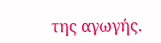της αγωγής.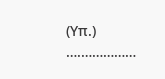(Υπ.) ….……………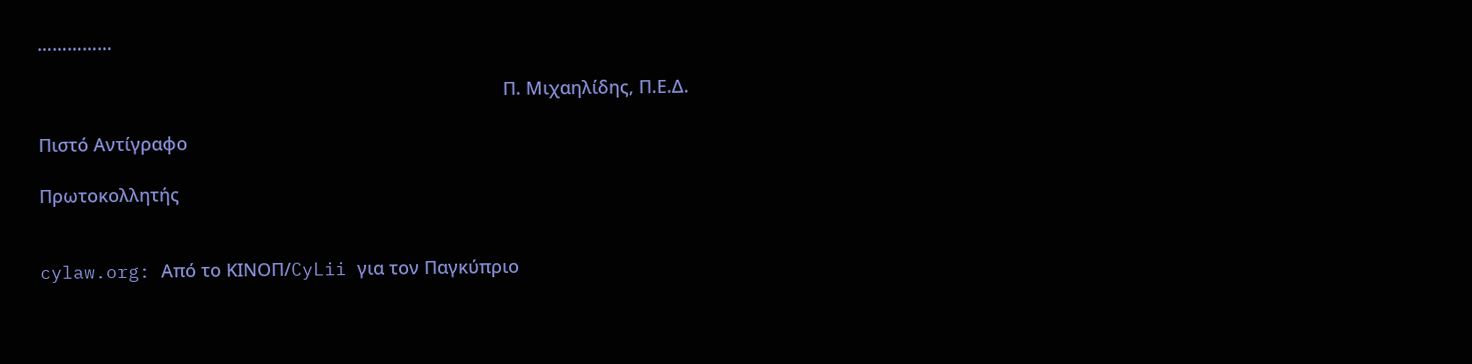……………

                                                                                             Π. Μιχαηλίδης, Π.Ε.Δ.

Πιστό Αντίγραφο

Πρωτοκολλητής


cylaw.org: Από το ΚΙΝOΠ/CyLii για τον Παγκύπριο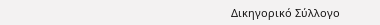Δικηγορικό Σύλλογο